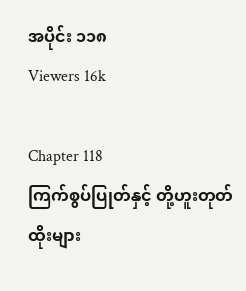အပိုင်း ၁၁၈
Viewers 16k

Chapter 118
ကြက်စွပ်ပြုတ်နှင့် တို့ဟူးတုတ်ထိုးများ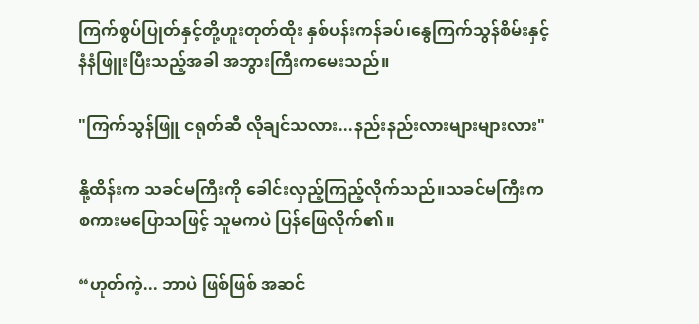ကြက်စွပ်ပြုတ်နှင့်တို့ဟူးတုတ်ထိုး နှစ်ပန်းကန်ခပ်၊နွေကြက်သွန်စိမ်းနှင့်နံနံဖြူးပြီးသည့်အခါ အဘွားကြီးကမေးသည်။

"ကြက်သွန်ဖြူ ငရုတ်ဆီ လိုချင်သလား...နည်းနည်းလားများများလား"

နို့ထိန်းက သခင်မကြီးကို ခေါင်းလှည့်ကြည့်လိုက်သည်။သခင်မကြီးက စကားမပြောသဖြင့် သူမကပဲ ပြန်ဖြေလိုက်၏။

“ဟုတ်ကဲ့... ဘာပဲ ဖြစ်ဖြစ် အဆင်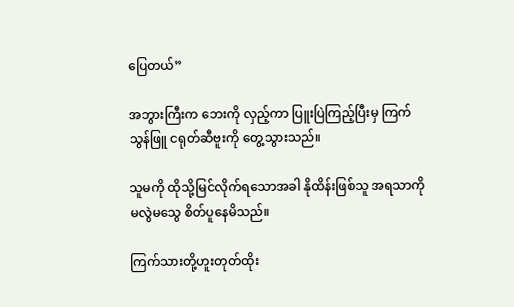ပြေတယ်”

အဘွားကြီးက ဘေးကို လှည့်ကာ ပြူးပြဲကြည့်ပြီးမှ ကြက်သွန်ဖြူ ငရုတ်ဆီဗူးကို တွေ့သွားသည်။

သူမကို ထိုသို့မြင်လိုက်ရသောအခါ နိုထိန်းဖြစ်သူ အရသာကို မလွဲမသွေ စိတ်ပူနေမိသည်။

ကြက်သားတို့ဟူးတုတ်ထိုး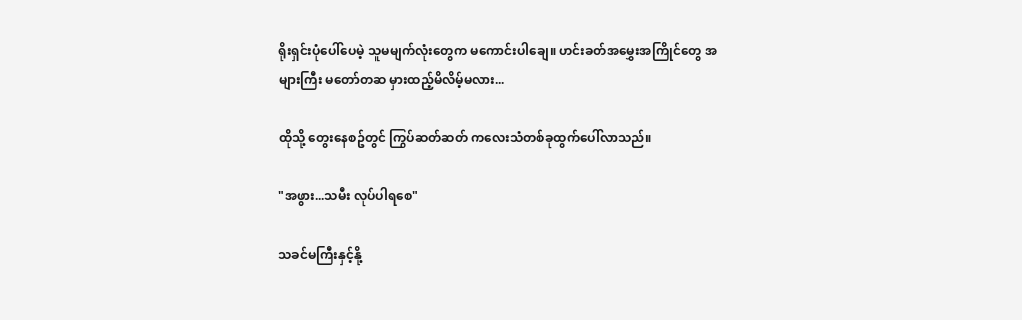ရိုးရှင်းပုံပေါ်ပေမဲ့ သူမမျက်လုံးတွေက မကောင်းပါချေ။ ဟင်းခတ်အမွှေးအကြိုင်တွေ အများကြီး မတော်တဆ မှားထည့်မိလိမ့်မလား...

ထိုသို့ တွေးနေစဥ်တွင် ကြွပ်ဆတ်ဆတ် ကလေးသံတစ်ခုထွက်ပေါ်လာသည်။

"အဖွား...သမီး လုပ်ပါရစေ"

သခင်မကြီးနှင့်နို့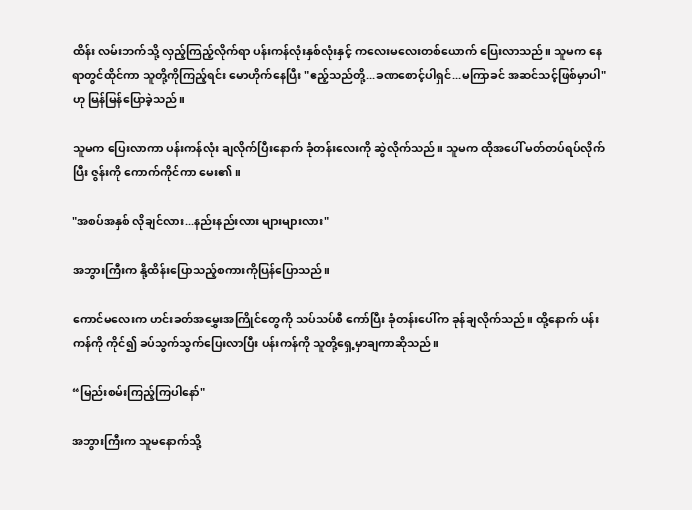ထိန်း လမ်းဘက်သို့ လှည့်ကြည့်လိုက်ရာ ပန်းကန်လုံးနှစ်လုံးနှင့် ကလေးမလေးတစ်ယောက် ပြေးလာသည်။ သူမက နေရာတွင်ထိုင်ကာ သူတို့ကိုကြည့်ရင်း မောဟိုက်နေပြီး "ဧည့်သည်တို့...ခဏစောင့်ပါရှင်...မကြာခင် အဆင်သင့်ဖြစ်မှာပါ" ဟု မြန်မြန်ပြောခဲ့သည်။

သူမက ပြေးလာကာ ပန်းကန်လုံး ချလိုက်ပြီးနောက် ခုံတန်းလေးကို ဆွဲလိုက်သည်။ သူမက ထိုအပေါ် မတ်တပ်ရပ်လိုက်ပြီး ဇွန်းကို ကောက်ကိုင်ကာ မေး၏။

"အစပ်အနှစ် လိုချင်လား...နည်းနည်းလား များများလား"

အဘွားကြီးက နို့ထိန်းပြောသည့်စကားကိုပြန်ပြောသည်။

ကောင်မလေးက ဟင်းခတ်အမွှေးအကြိုင်တွေကို သပ်သပ်စီ ကော်ပြီး ခုံတန်းပေါ်က ခုန်ချလိုက်သည်။ ထို့နောက် ပန်းကန်ကို ကိုင်၍ ခပ်သွက်သွက်ပြေးလာပြီး ပန်းကန်ကို သူတို့ရှေ့မှာချကာဆိုသည်။

“မြည်းစမ်းကြည့်ကြပါနော်"

အဘွားကြီးက သူမနောက်သို့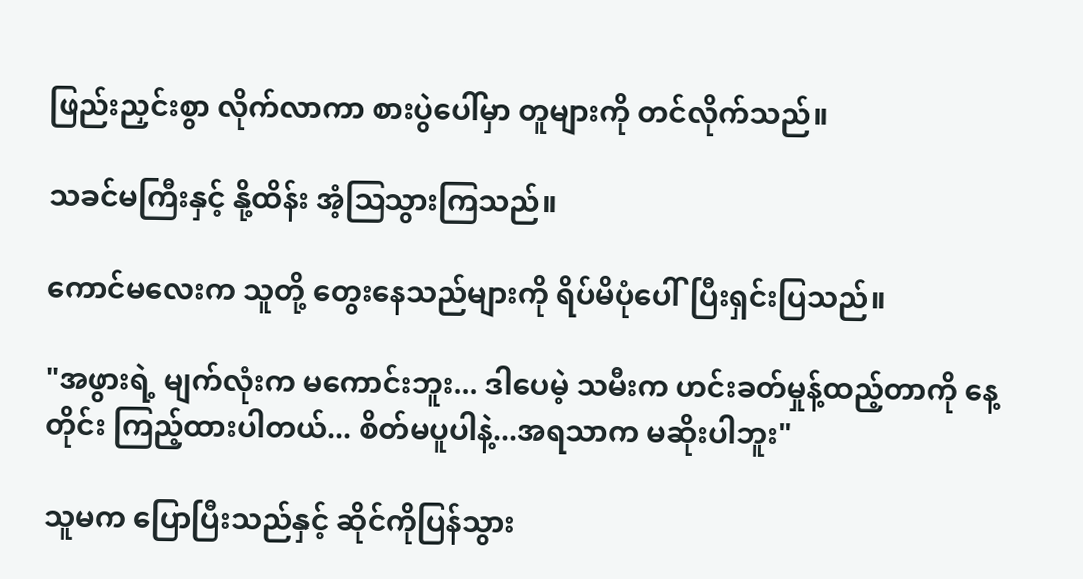ဖြည်းညှင်းစွာ လိုက်လာကာ စားပွဲပေါ်မှာ တူများကို တင်လိုက်သည်။

သခင်မကြီးနှင့် နို့ထိန်း အံ့ဩသွားကြသည်။

ကောင်မလေးက သူတို့ တွေးနေသည်များကို ရိပ်မိပုံပေါ်ပြီးရှင်းပြသည်။

"အဖွားရဲ့ မျက်လုံးက မကောင်းဘူး... ဒါပေမဲ့ သမီးက ဟင်းခတ်မှုန့်ထည့်တာကို နေ့တိုင်း ကြည့်ထားပါတယ်... စိတ်မပူပါနဲ့...အရသာက မဆိုးပါဘူး"

သူမက ပြောပြီးသည်နှင့် ဆိုင်ကိုပြန်သွား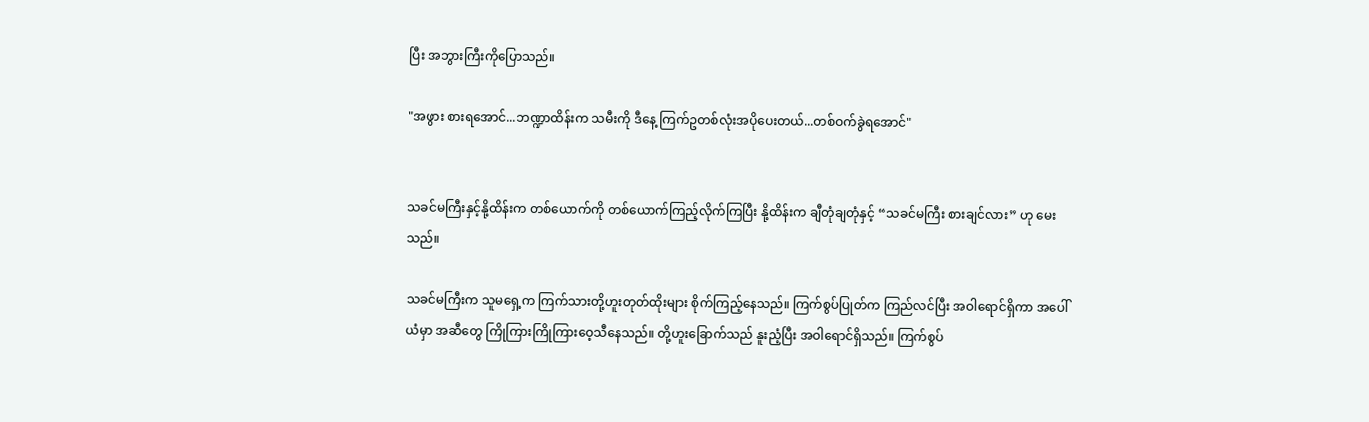ပြီး အဘွားကြီးကိုပြောသည်။

"အဖွား စားရအောင်...ဘဏ္ဍာထိန်းက သမီးကို ဒီနေ့ ကြက်ဥတစ်လုံးအပိုပေးတယ်...တစ်ဝက်ခွဲရအောင်"


သခင်မကြီးနှင့်နို့ထိန်းက တစ်ယောက်ကို တစ်ယောက်ကြည့်လိုက်ကြပြီး နို့ထိန်းက ချီတုံချတုံနှင့် “သခင်မကြီး စားချင်လား” ဟု မေးသည်။

သခင်မကြီးက သူမရှေ့က ကြက်သားတို့ဟူးတုတ်ထိုးများ စိုက်ကြည့်နေသည်။ ကြက်စွပ်ပြုတ်က ကြည်လင်ပြီး အဝါရောင်ရှိကာ အပေါ်ယံမှာ အဆီတွေ ကြိုကြားကြိုကြားဝေ့သီနေသည်။ တို့ဟူးခြောက်သည် နူးညံ့ပြီး အဝါရောင်ရှိသည်။ ကြက်စွပ်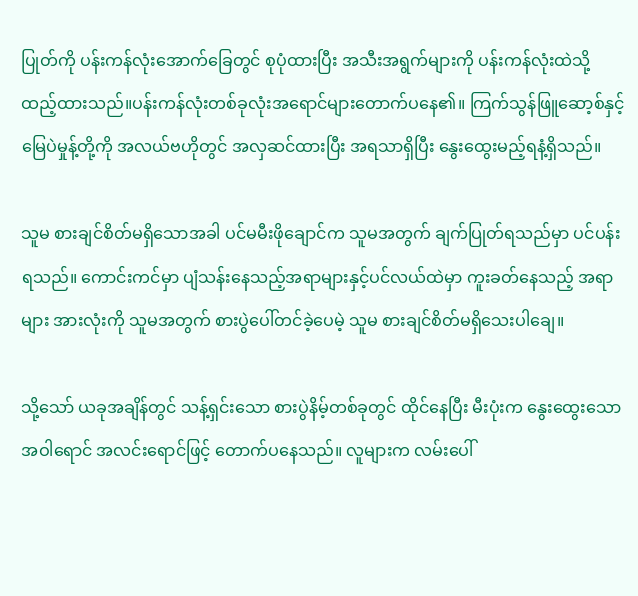ပြုတ်ကို ပန်းကန်လုံးအောက်ခြေတွင် စုပုံထားပြီး အသီးအရွက်များကို ပန်းကန်လုံးထဲသို့ ထည့်ထားသည်။ပန်းကန်လုံးတစ်ခုလုံးအရောင်များတောက်ပနေ၏။ ကြက်သွန်ဖြူဆော့စ်နှင့် မြေပဲမှုန့်တို့ကို အလယ်ဗဟိုတွင် အလှဆင်ထားပြီး အရသာရှိပြီး နွေးထွေးမည့်ရနံ့ရှိသည်။

သူမ စားချင်စိတ်မရှိသောအခါ ပင်မမီးဖိုချောင်က သူမအတွက် ချက်ပြုတ်ရသည်မှာ ပင်ပန်းရသည်။ ကောင်းကင်မှာ ပျံသန်းနေသည့်အရာများနှင့်ပင်လယ်ထဲမှာ ကူးခတ်နေသည့် အရာများ အားလုံးကို သူမအတွက် စားပွဲပေါ်တင်ခဲ့ပေမဲ့ သူမ စားချင်စိတ်မရှိသေးပါချေ။

သို့သော် ယခုအချိန်တွင် သန့်ရှင်းသော စားပွဲနိမ့်တစ်ခုတွင် ထိုင်နေပြီး မီးပုံးက နွေးထွေးသော အဝါရောင် အလင်းရောင်ဖြင့် တောက်ပနေသည်။ လူများက လမ်းပေါ်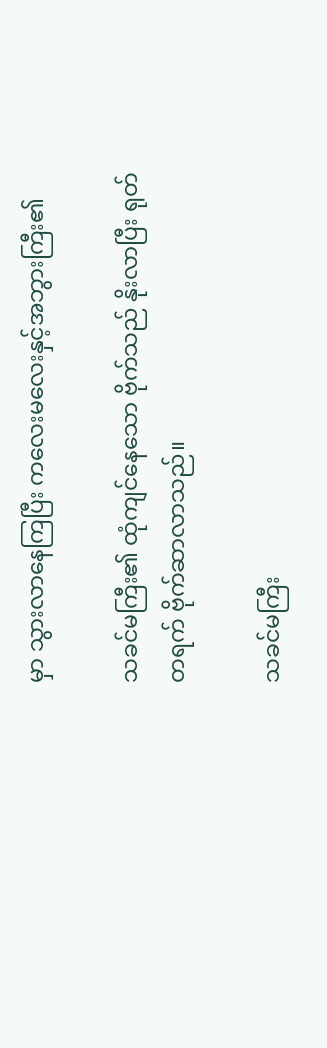မှာ သွားလာနေကြပြီး ကလေးမလေးနှင့်အဘွားကြီး၏

သခင်မကြီး၏ ထုံကျင်နေသော ဗိုက်သည် နိုးလာပြီး ရုတ်တရက် ဗိုက်ဆာလာသည်။

သခင်မကြီး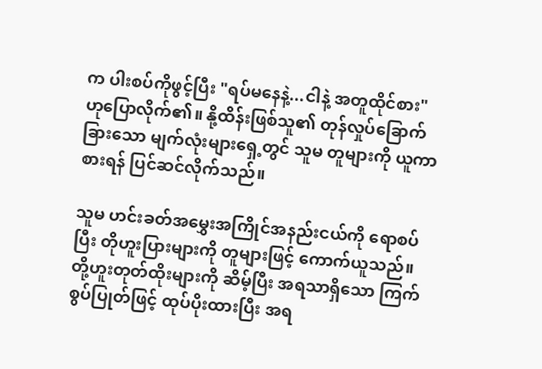က ပါးစပ်ကိုဖွင့်ပြီး "ရပ်မနေနဲ့...ငါနဲ့ အတူထိုင်စား" ဟုပြောလိုက်၏။ နို့ထိန်းဖြစ်သူ၏ တုန်လှုပ်ခြောက်ခြားသော မျက်လုံးများရှေ့တွင် သူမ တူများကို ယူကာ စားရန် ပြင်ဆင်လိုက်သည်။

သူမ ဟင်းခတ်အမွှေးအကြိုင်အနည်းငယ်ကို ရောစပ်ပြီး တိုဟူးပြားများကို တူများဖြင့် ကောက်ယူသည်။ တို့ဟူးတုတ်ထိုးများကို ဆိမ့်ပြီး အရသာရှိသော ကြက်စွပ်ပြုတ်ဖြင့် ထုပ်ပိုးထားပြီး အရ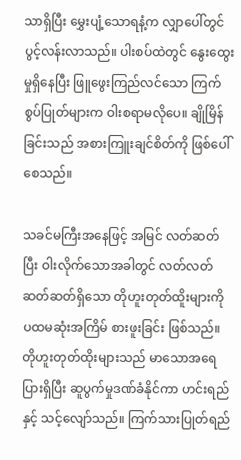သာရှိပြီး မွှေးပျံ့သောရနံ့က လျှာပေါ်တွင် ပွင့်လန်းလာသည်။ ပါးစပ်ထဲတွင် နွေးထွေးမှုရှိနေပြီး ဖြူဖွေးကြည်လင်သော ကြက်စွပ်ပြုတ်များက ဝါးစရာမလိုပေ။ ချိုမြိန်ခြင်းသည် အစားကြူးချင်စိတ်ကို ဖြစ်ပေါ်စေသည်။

သခင်မကြီးအနေဖြင့် အမြင် လတ်ဆတ်ပြီး ဝါးလိုက်သောအခါတွင် လတ်လတ်ဆတ်ဆတ်ရှိသော တိုဟူးတုတ်ထိူးများကို ပထမဆုံးအကြိမ် စားဖူးခြင်း ဖြစ်သည်။ တိုဟူးတုတ်ထိုးများသည် မာသောအရေပြားရှိပြီး ဆူပွက်မှုဒဏ်ခံနိုင်ကာ ဟင်းရည်နှင့် သင့်လျော်သည်။ ကြက်သားပြုတ်ရည်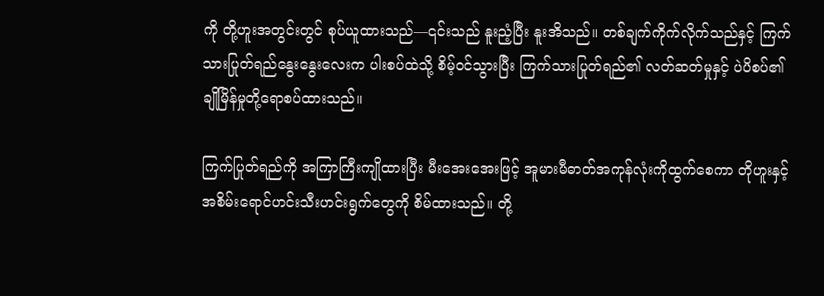ကို တို့ဟူးအတွင်းတွင် စုပ်ယူထားသည်—၎င်းသည် နူးညံ့ပြီး နူးအိသည်။ တစ်ချက်ကိုက်လိုက်သည်နှင့် ကြက်သားပြုတ်ရည်နွေးနွေးလေးက ပါးစပ်ထဲသို့ စိမ့်ဝင်သွားပြီး ကြက်သားပြုတ်ရည်၏ လတ်ဆတ်မှုနှင့် ပဲပိစပ်၏ ချိုမြိန်မှုတို့ရောစပ်ထားသည်။

ကြက်ပြုတ်ရည်ကို အကြာကြီးကျိုထားပြီး မီးအေးအေးဖြင့် အူမားမီဓာတ်အကုန်လုံးကိုထွက်စေကာ တိုဟူးနှင့်အစိမ်းရောင်ဟင်းသီးဟင်းရွက်တွေကို စိမ်ထားသည်။ တို့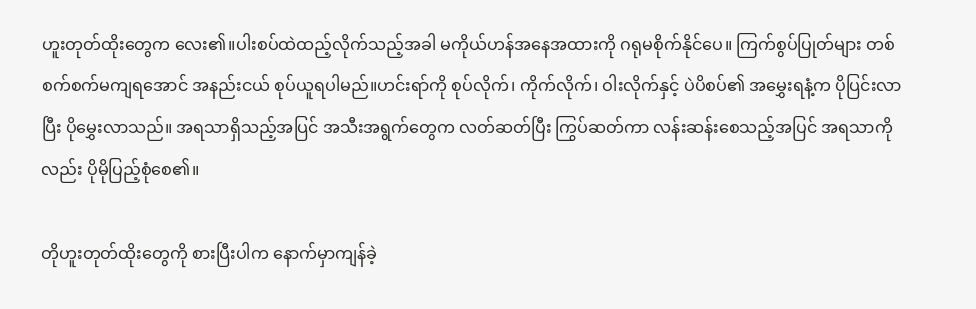ဟူးတုတ်ထိုးတွေက လေး၏။ပါးစပ်ထဲထည့်လိုက်သည့်အခါ မကိုယ်ဟန်အနေအထားကို ဂရုမစိုက်နိုင်ပေ။ ကြက်စွပ်ပြုတ်များ တစ်စက်စက်မကျရအောင် အနည်းငယ် စုပ်ယူရပါမည်။ဟင်းရာ်ကို စုပ်လိုက်၊ ကိုက်လိုက်၊ ဝါးလိုက်နှင့် ပဲပိစပ်၏ အမွှေးရနံ့က ပိုပြင်းလာပြီး ပိုမွှေးလာသည်။ အရသာရှိသည့်အပြင် အသီးအရွက်တွေက လတ်ဆတ်ပြီး ကြွပ်ဆတ်ကာ လန်းဆန်းစေသည့်အပြင် အရသာကိုလည်း ပိုမိုပြည့်စုံစေ၏။

တိုဟူးတုတ်ထိုးတွေကို စားပြီးပါက နောက်မှာကျန်ခဲ့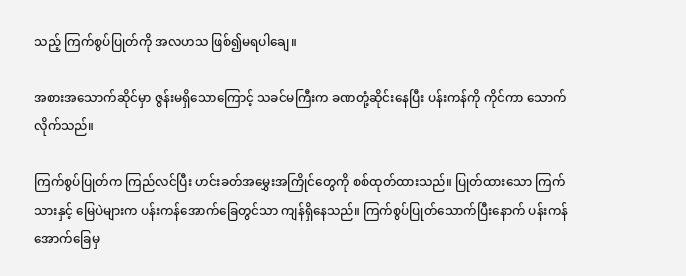သည့် ကြက်စွပ်ပြုတ်ကို အလဟသ ဖြစ်၍မရပါချေ။

အစားအသောက်ဆိုင်မှာ ဇွန်းမရှိသောကြောင့် သခင်မကြီးက ခဏတုံ့ဆိုင်းနေပြီး ပန်းကန်ကို ကိုင်ကာ သောက်လိုက်သည်။

ကြက်စွပ်ပြုတ်က ကြည်လင်ပြီး ဟင်းခတ်အမွှေးအကြိုင်တွေကို စစ်ထုတ်ထားသည်။ ပြုတ်ထားသော ကြက်သားနှင့် မြေပဲများက ပန်းကန်အောက်ခြေတွင်သာ ကျန်ရှိနေသည်။ ကြက်စွပ်ပြုတ်သောက်ပြီးနောက် ပန်းကန်အောက်ခြေမှ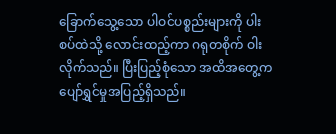ခြောက်သွေ့သော ပါဝင်ပစ္စည်းများကို ပါးစပ်ထဲသို့ လောင်းထည့်ကာ ဂရုတစိုက် ဝါးလိုက်သည်။ ပြီးပြည့်စုံသော အထိအတွေ့က ပျော်ရွှင်မှုအပြည့်ရှိသည်။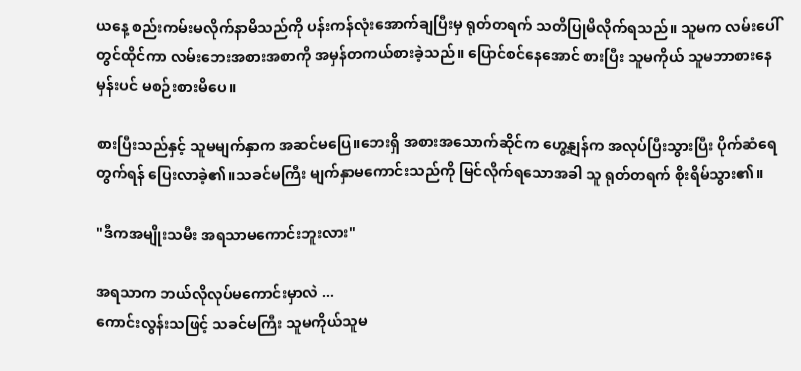ယနေ့ စည်းကမ်းမလိုက်နာမိသည်ကို ပန်းကန်လုံးအောက်ချပြီးမှ ရုတ်တရက် သတိပြုမိလိုက်ရသည်။ သူမက လမ်းပေါ်တွင်ထိုင်ကာ လမ်းဘေးအစားအစာကို အမှန်တကယ်စားခဲ့သည်။ ပြောင်စင်နေအောင် စားပြီး သူမကိုယ် သူမဘာစားနေမှန်းပင် မစဉ်းစားမိပေ။

စားပြီးသည်နှင့် သူမမျက်နှာက အဆင်မပြေ။ဘေးရှိ အစားအသောက်ဆိုင်က ဟွေ့နျန်က အလုပ်ပြီးသွားပြီး ပိုက်ဆံရေတွက်ရန် ပြေးလာခဲ့၏။သခင်မကြီး မျက်နှာမကောင်းသည်ကို မြင်လိုက်ရသောအခါ သူ ရုတ်တရက် စိုးရိမ်သွား၏။

"ဒီကအမျိုးသမီး အရသာမကောင်းဘူးလား"

အရသာက ဘယ်လိုလုပ်မကောင်းမှာလဲ ...
ကောင်းလွန်းသဖြင့် သခင်မကြီး သူမကိုယ်သူမ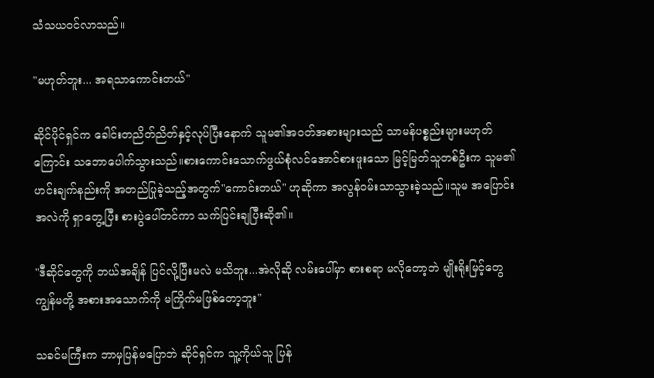သံသယဝင်လာသည်။

"မဟုတ်ဘူး... အရသာကောင်းတယ်"

ဆိုင်ပိုင်ရှင်က ခေါင်းတညိတ်ညိတ်နှင့်လုပ်ပြီးနောက် သူမ၏အဝတ်အစားများသည် သာမန်ပစ္စည်းများမဟုတ်ကြောင်း သဘောပေါက်သွားသည်။စားကောင်းသောက်ဖွယ်စုံလင်အောင်စားဖူးသော မြင့်မြတ်သူတစ်ဦးက သူမ၏ ဟင်းချက်နည်းကို အတည်ပြုခဲ့သည့်အတွက်"ကောင်းတယ်" ဟုဆိုကာ အလွန်ဝမ်းသာသွားခဲ့သည်။သူမ အပြောင်းအလဲကို ရှာတွေ့ပြီး စားပွဲပေါ်တင်ကာ သက်ပြင်းချပြီးဆို၏။

"ဒီဆိုင်တွေကို ဘယ်အချိန် ပြင်လို့ပြီးမလဲ မသိဘူး...အဲလိုဆို လမ်းပေါ်မှာ စားစရာ မလိုတော့ဘဲ မျိုးရိုးမြင့်တွေ ကျွန်မတို့ အစားအသောက်ကို မကြိုက်မဖြစ်တော့ဘူး"

သခင်မကြီးက ဘာမှပြန်မပြောဘဲ ဆိုင်ရှင်က သူ့ကိုယ်သူ ပြန်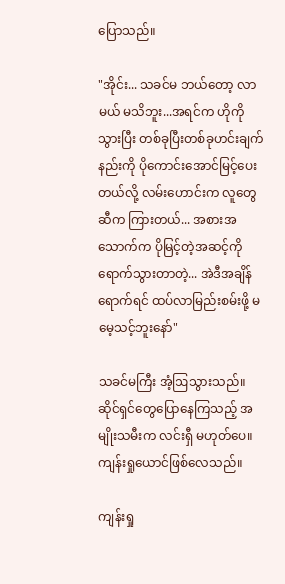ပြောသည်။

"အိုင်း... သခင်မ ဘယ်တော့ လာမယ် မသိဘူး...အရင်က ဟိုကိုသွားပြီး တစ်ခုပြီးတစ်ခုဟင်းချက်နည်းကို ပိုကောင်းအောင်မြင့်ပေးတယ်လို့ လမ်းဟောင်းက လူတွေဆီက ကြားတယ်... အစားအသောက်က ပိုမြင့်တဲ့အဆင့်ကိုရောက်သွားတာတဲ့... အဲဒီအချိန်ရောက်ရင် ထပ်လာမြည်းစမ်းဖို့ မမေ့သင့်ဘူးနော်"

သခင်မကြီး အံ့ဩသွားသည်။ ဆိုင်ရှင်တွေပြောနေကြသည့် အမျိုးသမီးက လင်းရှီ မဟုတ်ပေ။ ကျန်းရှုယောင်ဖြစ်လေသည်။

ကျန်းရှု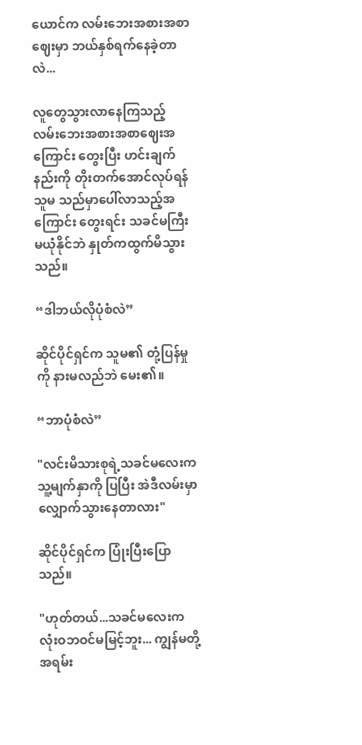ယောင်က လမ်းဘေးအစားအစာဈေးမှာ ဘယ်နှစ်ရက်နေခဲ့တာလဲ...

လူတွေသွားလာနေကြသည့် လမ်းဘေးအစားအစာဈေးအကြောင်း တွေးပြီး ဟင်းချက်နည်းကို တိုးတက်အောင်လုပ်ရန် သူမ သည်မှာပေါ်လာသည့်အကြောင်း တွေးရင်း သခင်မကြီး မယုံနိုင်ဘဲ နှုတ်ကထွက်မိသွားသည်။

“ဒါဘယ်လိုပုံစံလဲ”

ဆိုင်ပိုင်ရှင်က သူမ၏ တုံ့ပြန်မှုကို နားမလည်ဘဲ မေး၏။

“ဘာပုံစံလဲ”

"လင်းမိသားစုရဲ့သခင်မလေးက သူ့မျက်နှာကို ပြပြီး အဲဒီလမ်းမှာ လျှောက်သွားနေတာလား"

ဆိုင်ပိုင်ရှင်က ပြုံးပြီးပြောသည်။

"ဟုတ်တယ်...သခင်မလေးက လုံးဝဘဝင်မမြင့်ဘူး... ကျွန်မတို့ အရမ်း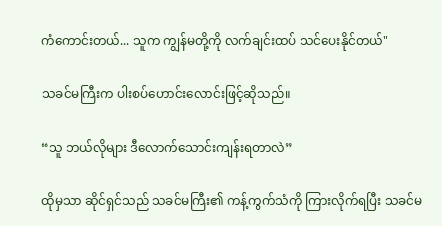ကံကောင်းတယ်... သူက ကျွန်မတို့ကို လက်ချင်းထပ် သင်ပေးနိုင်တယ်"

သခင်မကြီးက ပါးစပ်ဟောင်းလောင်းဖြင့်ဆိုသည်။

“သူ ဘယ်လိုများ ဒီလောက်သောင်းကျန်းရတာလဲ”

ထိုမှသာ ဆိုင်ရှင်သည် သခင်မကြီး၏ ကန့်ကွက်သံကို ကြားလိုက်ရပြီး သခင်မ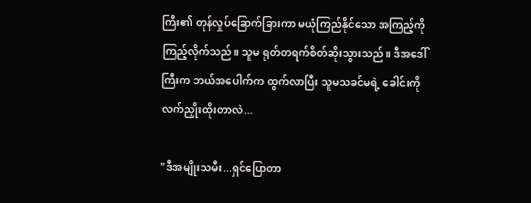ကြီး၏ တုန်လှုပ်ခြောက်ခြားကာ မယုံကြည်နိုင်သော အကြည့်ကို ကြည့်လိုက်သည်။ သူမ ရုတ်တရက်စိတ်ဆိုးသွားသည်။ ဒီအဒေါ်ကြီးက ဘယ်အပေါက်က ထွက်လာပြီး သူမသခင်မရဲ့ ခေါင်းကိုလက်ညှိုးထိုးတာလဲ...

"ဒီအမျိုးသမီး...ရှင်ပြောတာ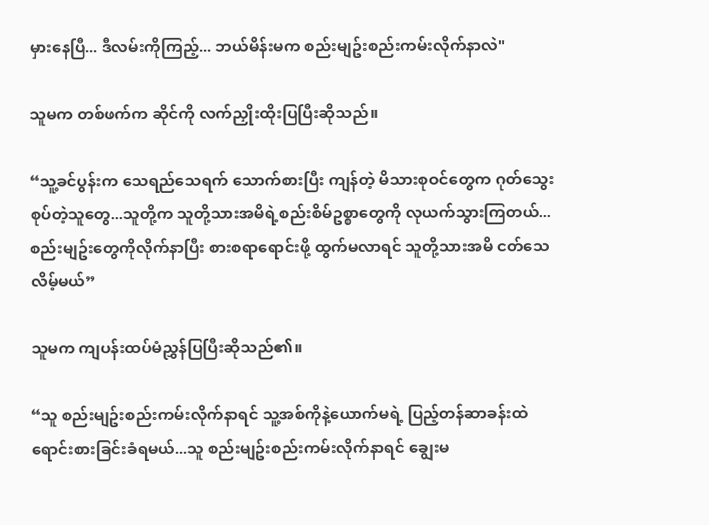မှားနေပြီ... ဒီလမ်းကိုကြည့်... ဘယ်မိန်းမက စည်းမျဥ်းစည်းကမ်းလိုက်နာလဲ"

သူမက တစ်ဖက်က ဆိုင်ကို လက်ညှိုးထိုးပြပြီးဆိုသည်။

“သူ့ခင်ပွန်းက သေရည်သေရက် သောက်စားပြီး ကျန်တဲ့ မိသားစုဝင်တွေက ဂုတ်သွေးစုပ်တဲ့သူတွေ...သူတို့က သူတို့သားအမိရဲ့စည်းစိမ်ဥစ္စာတွေကို လုယက်သွားကြတယ်...စည်းမျဥ်းတွေကိုလိုက်နာပြီး စားစရာရောင်းဖို့ ထွက်မလာရင် သူတို့သားအမိ ငတ်သေလိမ့်မယ်”

သူမက ကျပန်းထပ်မံညွှန်ပြပြီးဆိုသည်၏။

“သူ စည်းမျဥ်းစည်းကမ်းလိုက်နာရင် သူ့အစ်ကိုနဲ့ယောက်မရဲ့ ပြည့်တန်ဆာခန်းထဲ ရောင်းစားခြင်းခံရမယ်...သူ စည်းမျဥ်းစည်းကမ်းလိုက်နာရင် ချွေးမ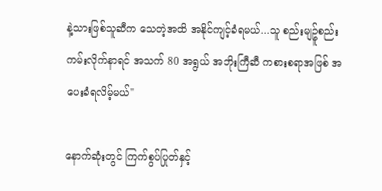နဲ့သားဖြစ်သူဆီက သေတဲ့အထိ အနိုင်ကျင့်ခံရမယ်...သူ စည်းမျဥ်ူစည်းကမ်းလိုက်နာရင် အသက် 80 အရွယ် အဘိုးကြီဆီ ကစားစရာအဖြစ် အပေးခံရလိမ့်မယ်"

နောက်ဆုံးတွင် ကြက်စွပ်ပြုတ်နှင့်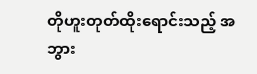တိုဟူးတုတ်ထိုးရောင်းသည့် အဘွား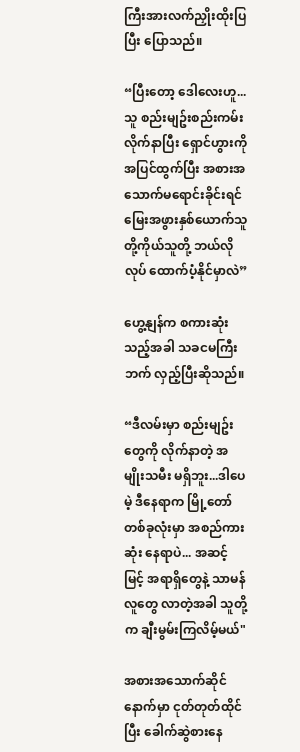ကြီးအားလက်ညှိုးထိုးပြပြီး ပြောသည်။

“ပြီးတော့ ဒေါလေးဟူ...သူ စည်းမျဥ်းစည်းကမ်းလိုက်နာပြီး ရှောင်ဟွားကိုအပြင်ထွက်ပြီး အစားအသောက်မရောင်းခိုင်းရင် မြေးအဖွားနှစ်ယောက်သူတို့ကိုယ်သူတို့ ဘယ်လိုလုပ် ထောက်ပံ့နိုင်မှာလဲ”

ဟွေ့နျန်က စကားဆုံးသည့်အခါ သခငမကြီးဘက် လှည့်ပြီးဆိုသည်။

“ဒီလမ်းမှာ စည်းမျဥ်းတွေကို လိုက်နာတဲ့ အမျိုးသမီး မရှိဘူး...ဒါပေမဲ့ ဒီနေရာက မြို့တော်တစ်ခုလုံးမှာ အစည်ကားဆုံး နေရာပဲ... အဆင့်မြင့် အရာရှိတွေနဲ့ သာမန်လူတွေ လာတဲ့အခါ သူတို့က ချီးမွမ်းကြလိမ့်မယ်"

အစားအသောက်ဆိုင်နောက်မှာ ငုတ်တုတ်ထိုင်ပြီး ခေါက်ဆွဲစားနေ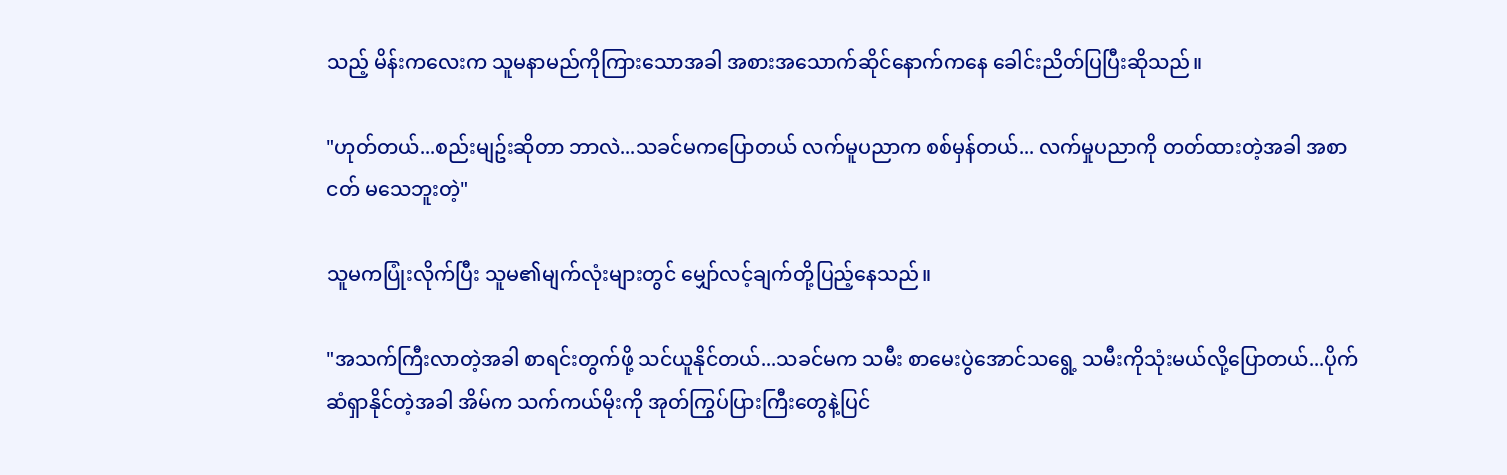သည့် မိန်းကလေးက သူမနာမည်ကိုကြားသောအခါ အစားအသောက်ဆိုင်နောက်ကနေ ခေါင်းညိတ်ပြပြီးဆိုသည်။

"ဟုတ်တယ်...စည်းမျဥ်းဆိုတာ ဘာလဲ...သခင်မကပြောတယ် လက်မူပညာက စစ်မှန်တယ်... လက်မှုပညာကို တတ်ထားတဲ့အခါ အစာငတ် မသေဘူးတဲ့"

သူမကပြုံးလိုက်ပြီး သူမ၏မျက်လုံးများတွင် မျှော်လင့်ချက်တို့ပြည့်နေသည်။

"အသက်ကြီးလာတဲ့အခါ စာရင်းတွက်ဖို့ သင်ယူနိုင်တယ်...သခင်မက သမီး စာမေးပွဲအောင်သရွေ့ သမီးကိုသုံးမယ်လို့ပြောတယ်...ပိုက်ဆံရှာနိုင်တဲ့အခါ အိမ်က သက်ကယ်မိုးကို အုတ်ကြွပ်ပြားကြီးတွေနဲ့ပြင်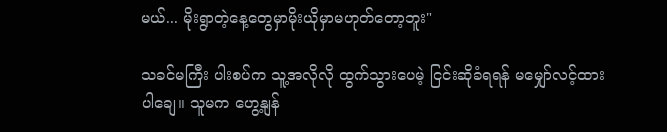မယ်... မိုးရွာတဲ့နေ့တွေမှာမိုးယိုမှာမဟုတ်တော့ဘူး"

သခင်မကြီး ပါးစပ်က သူ့အလိုလို ထွက်သွားပေမဲ့ ငြင်းဆိုခံရရန် မမျှော်လင့်ထားပါချေ။ သူမက ဟွေ့နျန်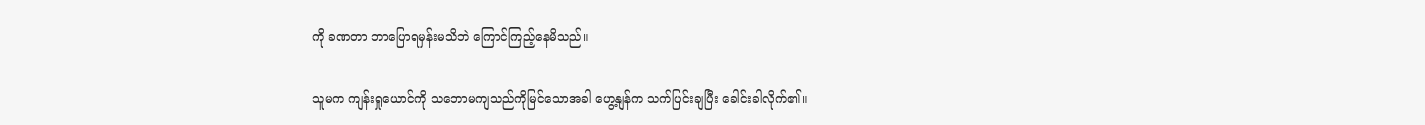ကို ခဏတာ ဘာပြောရမှန်းမသိဘဲ ကြောင်ကြည့်နေမိသည်။

သူမက ကျန်းရှုယောင်ကို သဘောမကျသည်ကိုမြင်သောအခါ ဟွေ့နျန်က သက်ပြင်းချပြီး ခေါင်းခါလိုက်၏။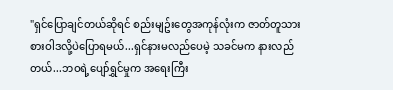"ရှင်ပြောချင်တယ်ဆိုရင် စည်းမျဥ်းတွေအကုန်လုံးက ဇာတ်တူသားစားဝါဒလို့ပဲပြောရမယ်...ရှင်နားမလည်ပေမဲ့ သခင်မက နားလည်တယ်...ဘဝရဲ့ပျော်ရွှင်မှုက အရေးကြီး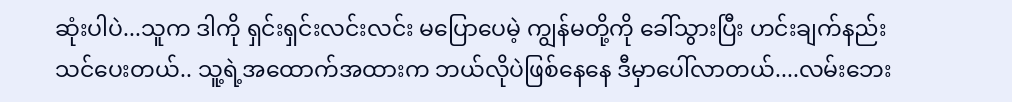ဆုံးပါပဲ...သူက ဒါကို ရှင်းရှင်းလင်းလင်း မပြောပေမဲ့ ကျွန်မတို့ကို ခေါ်သွားပြီး ဟင်းချက်နည်းသင်ပေးတယ်.. သူ့ရဲ့အထောက်အထားက ဘယ်လိုပဲဖြစ်နေနေ ဒီမှာပေါ်လာတယ်....လမ်းဘေး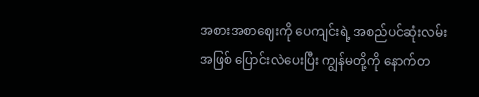အစားအစာဈေးကို ပေကျင်းရဲ့ အစည်ပင်ဆုံးလမ်းအဖြစ် ပြောင်းလဲပေးပြီး ကျွန်မတို့ကို နောက်တ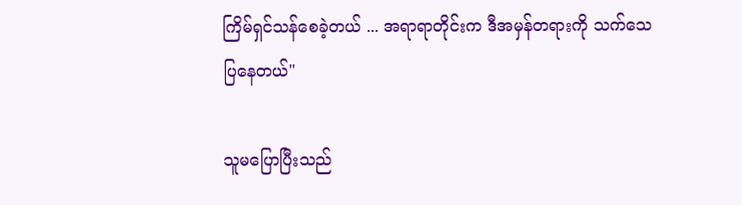ကြိမ်ရှင်သန်စေခဲ့တယ် ... အရာရာတိုင်းက ဒီအမှန်တရားကို သက်သေပြနေတယ်"

သူမပြောပြီးသည်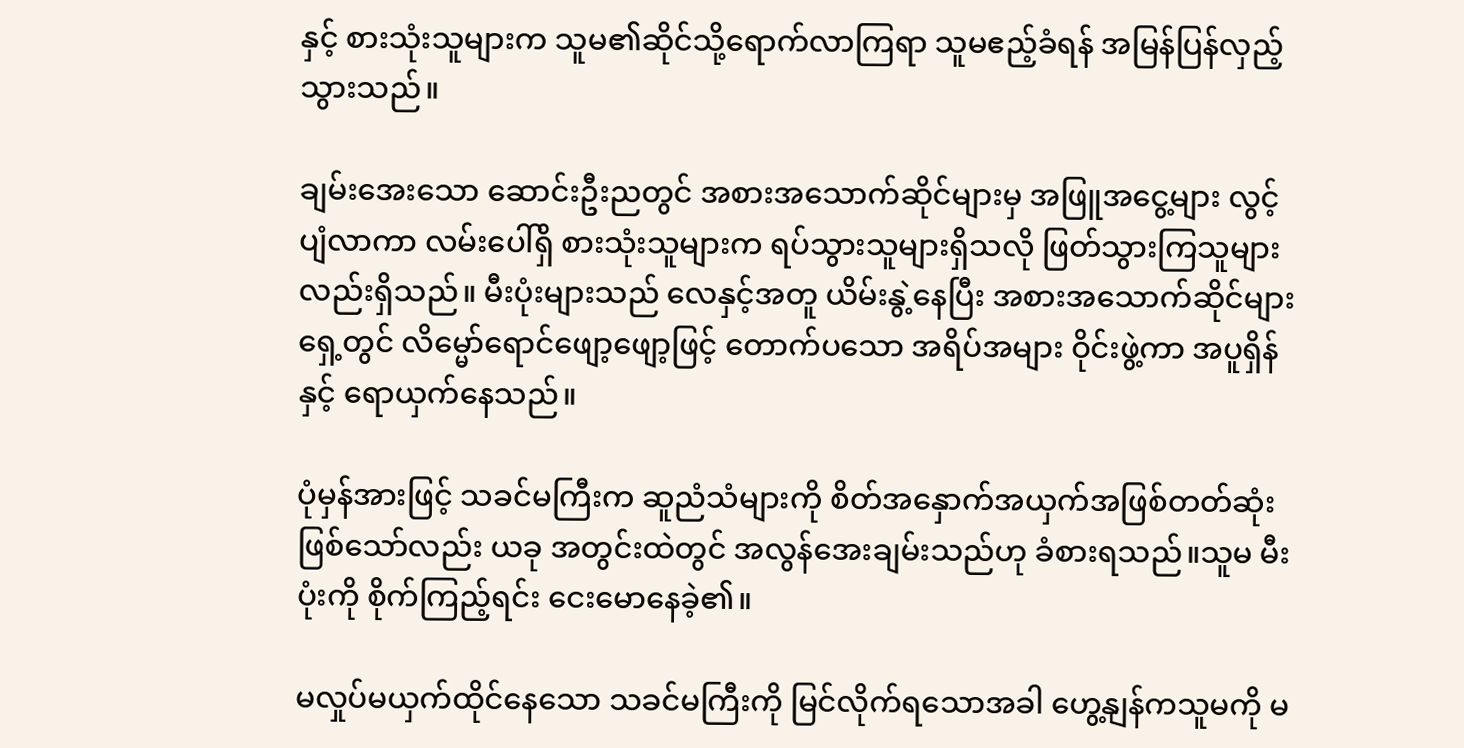နှင့် စားသုံးသူများက သူမ၏ဆိုင်သို့ရောက်လာကြရာ သူမဧည့်ခံရန် အမြန်ပြန်လှည့်သွားသည်။

ချမ်းအေးသော ဆောင်းဦးညတွင် အစားအသောက်ဆိုင်များမှ အဖြူအငွေ့များ လွင့်ပျံလာကာ လမ်းပေါ်ရှိ စားသုံးသူများက ရပ်သွားသူများရှိသလို ဖြတ်သွားကြသူများလည်းရှိသည်။ မီးပုံးများသည် လေနှင့်အတူ ယိမ်းနွဲ့နေပြီး အစားအသောက်ဆိုင်များရှေ့တွင် လိမ္မော်ရောင်ဖျော့ဖျော့ဖြင့် တောက်ပသော အရိပ်အများ ဝိုင်းဖွဲ့ကာ အပူရှိန်နှင့် ရောယှက်နေသည်။

ပုံမှန်အားဖြင့် သခင်မကြီးက ဆူညံသံများကို စိတ်အနှောက်အယှက်အဖြစ်တတ်ဆုံးဖြစ်သော်လည်း ယခု အတွင်းထဲတွင် အလွန်အေးချမ်းသည်ဟု ခံစားရသည်။သူမ မီးပုံးကို စိုက်ကြည့်ရင်း ငေးမောနေခဲ့၏။

မလှုပ်မယှက်ထိုင်နေသော သခင်မကြီးကို မြင်လိုက်ရသောအခါ ဟွေ့နျန်ကသူမကို မ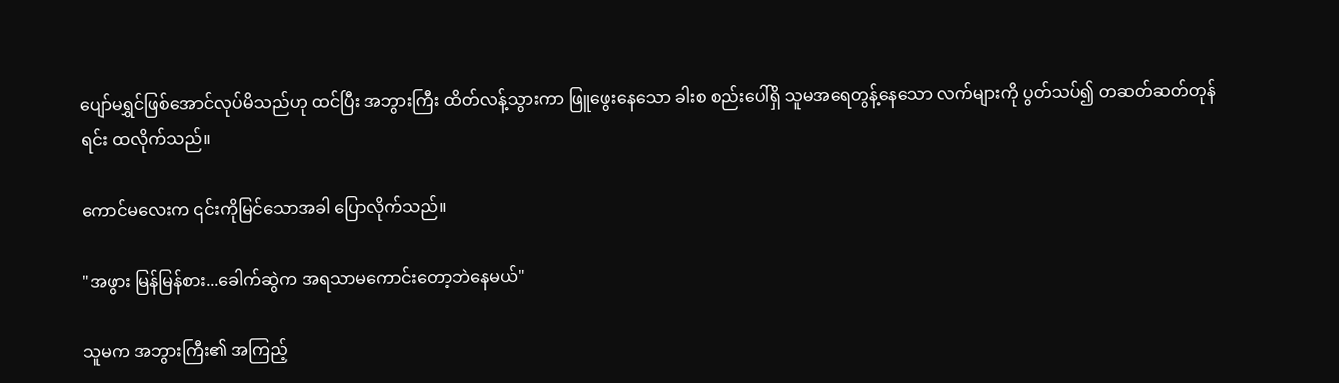ပျော်မရွှင်ဖြစ်အောင်လုပ်မိသည်ဟု ထင်ပြီး အဘွားကြီး ထိတ်လန့်သွားကာ ဖြူဖွေးနေသော ခါးစ စည်းပေါ်ရှိ သူမအရေတွန့်နေသော လက်များကို ပွတ်သပ်၍ တဆတ်ဆတ်တုန်ရင်း ထလိုက်သည်။

ကောင်မလေးက ၎င်းကိုမြင်သောအခါ ပြောလိုက်သည်။

"အဖွား မြန်မြန်စား...ခေါက်ဆွဲက အရသာမကောင်းတော့ဘဲနေမယ်"

သူမက အဘွားကြီး၏ အကြည့်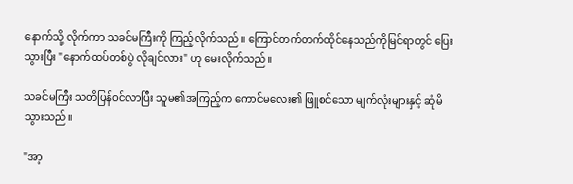နောက်သို့ လိုက်ကာ သခင်မကြီးကို ကြည့်လိုက်သည်။ ကြောင်တက်တက်ထိုင်နေသည်ကိုမြင်ရာတွင် ပြေးသွားပြီး "နောက်ထပ်တစ်ပွဲ လိုချင်လား" ဟု မေးလိုက်သည်။

သခင်မကြီး သတိပြန်ဝင်လာပြီး သူမ၏အကြည့်က ကောင်မလေး၏ ဖြူစင်သော မျက်လုံးများနှင့် ဆုံမိသွားသည်။

"အာ့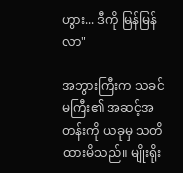ဟွား... ဒီကို မြန်မြန်လာ"

အဘွားကြီးက သခင်မကြီး၏ အဆင့်အတန်းကို ယခုမှ သတိထားမိသည်။ မျိုးရိုး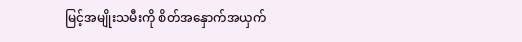မြင့်အမျိုးသမီးကို စိတ်အနှောက်အယှက်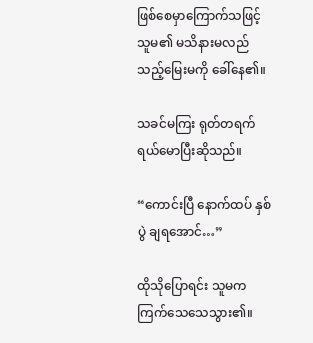ဖြစ်စေမှာကြောက်သဖြင့် သူမ၏ မသိနားမလည်သည့်မြေးမကို ခေါ်နေ၏။

သခင်မကြး ရုတ်တရက် ရယ်မောပြီးဆိုသည်။

“ကောင်းပြီ နောက်ထပ် နှစ်ပွဲ ချရအောင်…”

ထိုသိုပြောရင်း သူမက ကြက်သေသေသွား၏။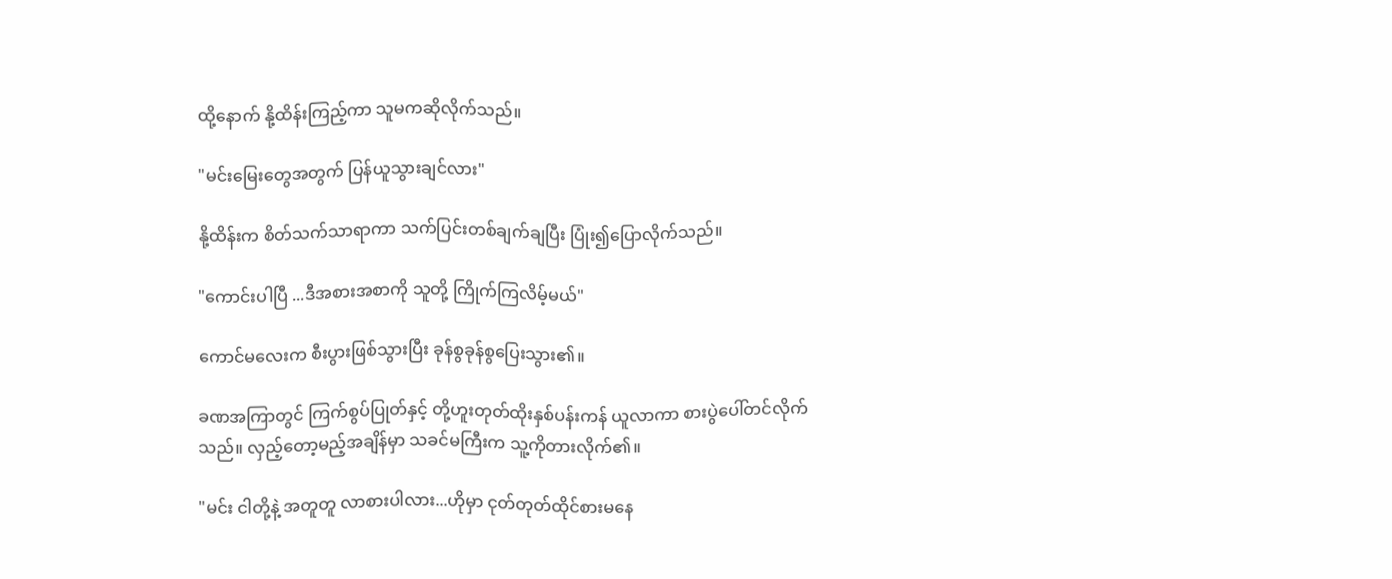ထို့နောက် နို့ထိန်းကြည့်ကာ သူမကဆိုလိုက်သည်။

"မင်းမြေးတွေအတွက် ပြန်ယူသွားချင်လား"

နို့ထိန်းက စိတ်သက်သာရာကာ သက်ပြင်းတစ်ချက်ချပြီး ပြုံး၍ပြောလိုက်သည်။

"ကောင်းပါပြီ ...ဒီအစားအစာကို သူတို့ ကြိုက်ကြလိမ့်မယ်"

ကောင်မလေးက စီးပွားဖြစ်သွားပြီး ခုန်စွခုန်စွပြေးသွား၏။

ခဏအကြာတွင် ကြက်စွပ်ပြုတ်နှင့် တို့ဟူးတုတ်ထိုးနှစ်ပန်းကန် ယူလာကာ စားပွဲပေါ်တင်လိုက်သည်။ လှည့်တော့မည့်အချိန်မှာ သခင်မကြီးက သူ့ကိုတားလိုက်၏။

"မင်း ငါတို့နဲ့ အတူတူ လာစားပါလား...ဟိုမှာ ငုတ်တုတ်ထိုင်စားမနေ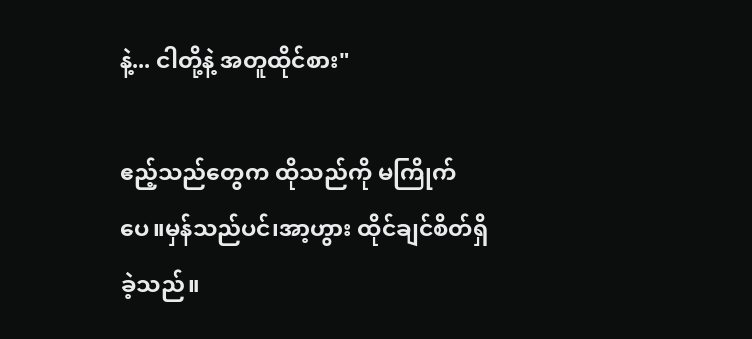နဲ့... ငါတို့နဲ့ အတူထိုင်စား"

ဧည့်သည်တွေက ထိုသည်ကို မကြိုက်ပေ။မှန်သည်ပင်၊အာ့ဟွား ထိုင်ချင်စိတ်ရှိခဲ့သည်။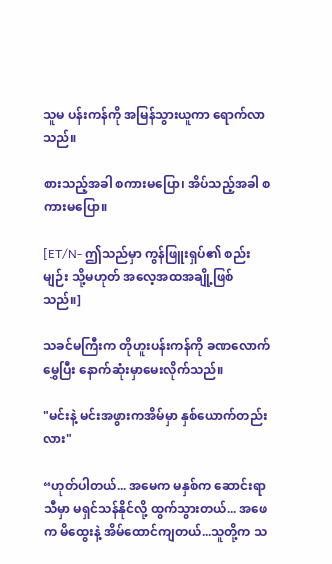သူမ ပန်းကန်ကို အမြန်သွားယူကာ ရောက်လာသည်။

စားသည့်အခါ စကားမပြော၊ အိပ်သည့်အခါ စကားမပြော။

[ET/N- ဤသည်မှာ ကွန်ဖြူးရှပ်၏ စည်းမျဉ်း သို့မဟုတ် အလေ့အထအချို့ဖြစ်သည်။]

သခင်မကြီးက တိုဟူးပန်းကန်ကို ခဏလောက်မွှေပြီး နောက်ဆုံးမှာမေးလိုက်သည်။

"မင်းနဲ့ မင်းအဖွားကအိမ်မှာ နှစ်ယောက်တည်းလား"

“ဟုတ်ပါတယ်... အမေက မနှစ်က ဆောင်းရာသီမှာ မရှင်သန်နိုင်လို့ ထွက်သွားတယ်... အဖေက မိထွေးနဲ့ အိမ်ထောင်ကျတယ်...သူတို့က သ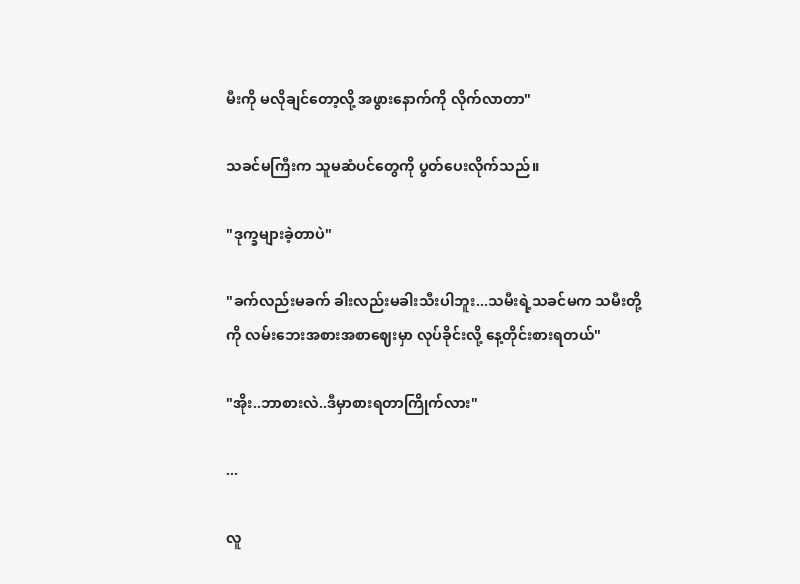မီးကို မလိုချင်တော့လို့ အဖွားနောက်ကို လိုက်လာတာ"

သခင်မကြီးက သူမဆံပင်တွေကို ပွတ်ပေးလိုက်သည်။

"ဒုက္ခများခဲ့တာပဲ"

"ခက်လည်းမခက် ခါးလည်းမခါးသီးပါဘူး...သမီးရဲ့သခင်မက သမီးတို့ကို လမ်းဘေးအစားအစာဈေးမှာ လုပ်ခိုင်းလို့ နေ့တိုင်းစားရတယ်"

"အိုး..ဘာစားလဲ..ဒီမှာစားရတာကြိုက်လား"

...

လူ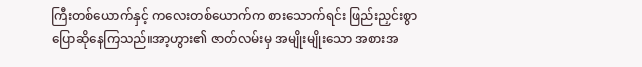ကြီးတစ်ယောက်နှင့် ကလေးတစ်ယောက်က စားသောက်ရင်း ဖြည်းညှင်းစွာ ပြောဆိုနေကြသည်။အာ့ဟွား၏ ဇာတ်လမ်းမှ အမျိုးမျိုးသော အစားအ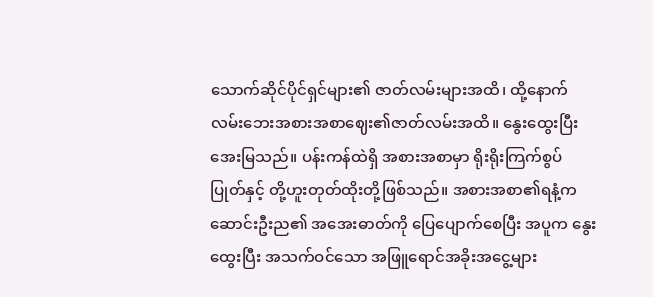သောက်ဆိုင်ပိုင်ရှင်များ၏ ဇာတ်လမ်းများအထိ၊ ထို့နောက် လမ်းဘေးအစားအစာဈေး၏ဇာတ်လမ်းအထိ။ နွေးထွေးပြီး အေးမြသည်။ ပန်းကန်ထဲရှိ အစားအစာမှာ ရိုးရိုးကြက်စွပ်ပြုတ်နှင့် တို့ဟူးတုတ်ထိုးတို့ဖြစ်သည်။ အစားအစာ၏ရနံ့က ဆောင်းဦးည၏ အအေးဓာတ်ကို ပြေပျောက်စေပြီး အပူက နွေးထွေးပြီး အသက်ဝင်သော အဖြူရောင်အခိုးအငွေ့များ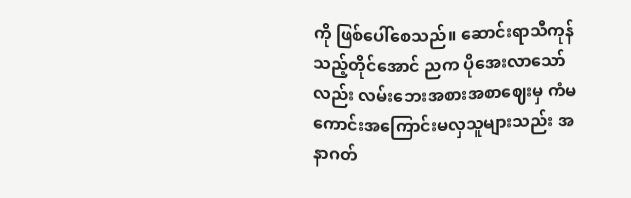ကို ဖြစ်ပေါ်စေသည်။ ဆောင်းရာသီကုန်သည့်တိုင်အောင် ညက ပိုအေးလာသော်လည်း လမ်းဘေးအစားအစာဈေးမှ ကံမကောင်းအကြောင်းမလှသူများသည်း အနာဂတ်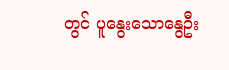တွင် ပူနွေးသောနွေဦး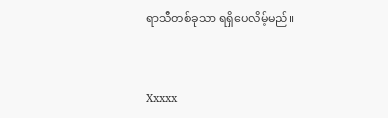ရာသီတစ်ခုသာ ရရှိပေလိမ့်မည်။


Xxxxx